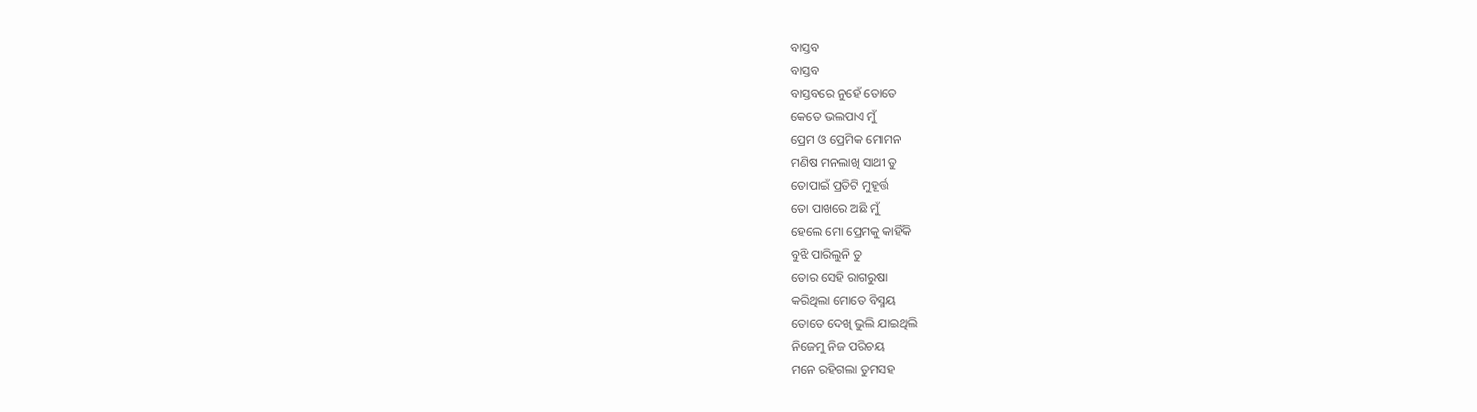ବାସ୍ତବ
ବାସ୍ତବ
ବାସ୍ତବରେ ନୁହେଁ ତୋତେ
କେତେ ଭଲପାଏ ମୁଁ
ପ୍ରେମ ଓ ପ୍ରେମିକ ମୋମନ
ମଣିଷ ମନଲାଖି ସାଥୀ ତୁ
ତୋପାଇଁ ପ୍ରତିଟି ମୁହୂର୍ତ୍ତ
ତୋ ପାଖରେ ଅଛି ମୁଁ
ହେଲେ ମୋ ପ୍ରେମକୁ କାହିଁକି
ବୁଝି ପାରିଲୁନି ତୁ
ତୋର ସେହି ରାଗରୁଷା
କରିଥିଲା ମୋତେ ବିସ୍ମୟ
ତୋତେ ଦେଖି ଭୁଲି ଯାଇଥିଲି
ନିଜେମୁ ନିଜ ପରିଚୟ
ମନେ ରହିଗଲା ତୁମସହ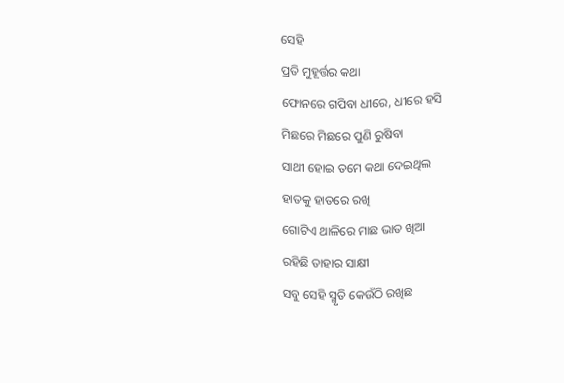ସେହି
ପ୍ରତି ମୁହୂର୍ତ୍ତର କଥା
ଫୋନରେ ଗପିବା ଧୀରେ, ଧୀରେ ହସି
ମିଛରେ ମିଛରେ ପୁଣି ରୁଷିବା
ସାଥୀ ହୋଇ ତମେ କଥା ଦେଇଥିଲ
ହାତକୁ ହାତରେ ରଖି
ଗୋଟିଏ ଥାଳିରେ ମାଛ ଭାତ ଖିଆ
ରହିଛି ତାହାର ସାକ୍ଷୀ
ସବୁ ସେହି ସ୍ମୃତି କେଉଁଠି ରଖିଛ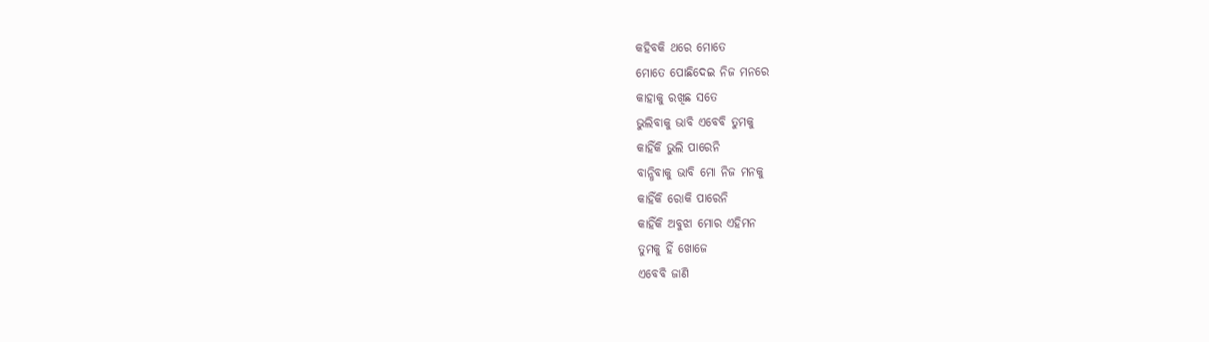କହିବକି ଥରେ ମୋତେ
ମୋତେ ପୋଛିଦେଇ ନିଜ ମନରେ
କାହାକୁ ରଖିଛ ସତେ
ଭୁଲିବାକୁ ଭାବି ଏବେବି ତୁମକୁ
କାହିଁକି ଭୁଲି ପାରେନି
ବାନ୍ଧିବାକୁ ଭାବି ମୋ ନିଜ ମନକୁ
କାହିଁକି ରୋକି ପାରେନି
କାହିଁକି ଅବୁଝା ମୋର ଏହିମନ
ତୁମକୁ ହିଁ ଖୋଜେ
ଏବେବି ଜାଣି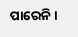ପାରେନି ।